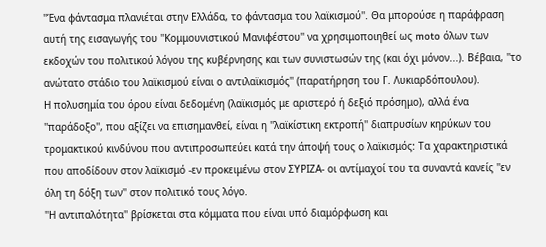''Ένα φάντασμα πλανιέται στην Ελλάδα, το φάντασμα του λαϊκισμού''. Θα μπορούσε η παράφραση αυτή της εισαγωγής του ''Κομμουνιστικού Μανιφέστου'' να χρησιμοποιηθεί ως moto όλων των εκδοχών του πολιτικού λόγου της κυβέρνησης και των συνιστωσών της (και όχι μόνον...). Βέβαια, ''το ανώτατο στάδιο του λαϊκισμού είναι ο αντιλαϊκισμός'' (παρατήρηση του Γ. Λυκιαρδόπουλου).
Η πολυσημία του όρου είναι δεδομένη (λαϊκισμός με αριστερό ή δεξιό πρόσημο), αλλά ένα ''παράδοξο'', που αξίζει να επισημανθεί, είναι η ''λαϊκίστικη εκτροπή'' διαπρυσίων κηρύκων του τρομακτικού κινδύνου που αντιπροσωπεύει κατά την άποψή τους ο λαϊκισμός: Τα χαρακτηριστικά που αποδίδουν στον λαϊκισμό -εν προκειμένω στον ΣΥΡΙΖΑ- οι αντίμαχοί του τα συναντά κανείς ''εν όλη τη δόξη των'' στον πολιτικό τους λόγο.
''Η αντιπαλότητα'' βρίσκεται στα κόμματα που είναι υπό διαμόρφωση και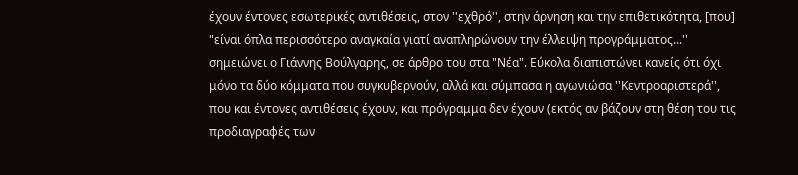έχουν έντονες εσωτερικές αντιθέσεις, στον ''εχθρό'', στην άρνηση και την επιθετικότητα, [που] "είναι όπλα περισσότερο αναγκαία γιατί αναπληρώνουν την έλλειψη προγράμματος...'' σημειώνει ο Γιάννης Βούλγαρης, σε άρθρο του στα "Νέα". Εύκολα διαπιστώνει κανείς ότι όχι μόνο τα δύο κόμματα που συγκυβερνούν, αλλά και σύμπασα η αγωνιώσα ''Κεντροαριστερά'', που και έντονες αντιθέσεις έχουν, και πρόγραμμα δεν έχουν (εκτός αν βάζουν στη θέση του τις προδιαγραφές των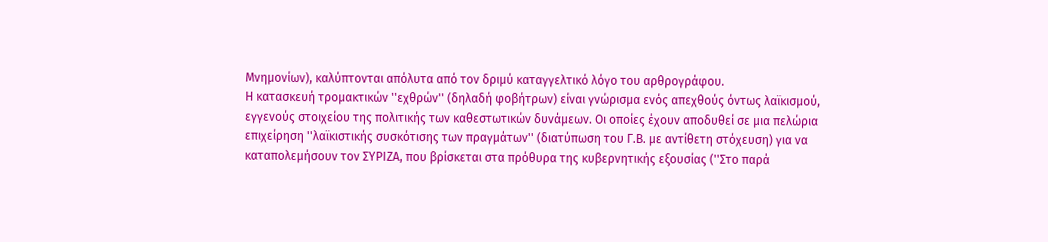Μνημονίων), καλύπτονται απόλυτα από τον δριμύ καταγγελτικό λόγο του αρθρογράφου.
Η κατασκευή τρομακτικών ''εχθρών'' (δηλαδή φοβήτρων) είναι γνώρισμα ενός απεχθούς όντως λαϊκισμού, εγγενούς στοιχείου της πολιτικής των καθεστωτικών δυνάμεων. Οι οποίες έχουν αποδυθεί σε μια πελώρια επιχείρηση ''λαϊκιστικής συσκότισης των πραγμάτων'' (διατύπωση του Γ.Β. με αντίθετη στόχευση) για να καταπολεμήσουν τον ΣΥΡΙΖΑ, που βρίσκεται στα πρόθυρα της κυβερνητικής εξουσίας (''Στο παρά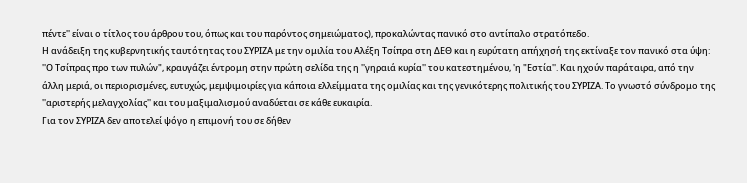πέντε'' είναι ο τίτλος του άρθρου του, όπως και του παρόντος σημειώματος), προκαλώντας πανικό στο αντίπαλο στρατόπεδο.
Η ανάδειξη της κυβερνητικής ταυτότητας του ΣΥΡΙΖΑ με την ομιλία του Αλέξη Τσίπρα στη ΔΕΘ και η ευρύτατη απήχησή της εκτίναξε τον πανικό στα ύψη: ''Ο Τσίπρας προ των πυλών", κραυγάζει έντρομη στην πρώτη σελίδα της η ''γηραιά κυρία'' του κατεστημένου, 'η "Εστία''. Και ηχούν παράταιρα, από την άλλη μεριά, οι περιορισμένες, ευτυχώς, μεμψιμοιρίες για κάποια ελλείμματα της ομιλίας και της γενικότερης πολιτικής του ΣΥΡΙΖΑ. Το γνωστό σύνδρομο της ''αριστερής μελαγχολίας'' και του μαξιμαλισμού αναδύεται σε κάθε ευκαιρία.
Για τον ΣΥΡΙΖΑ δεν αποτελεί ψόγο η επιμονή του σε δήθεν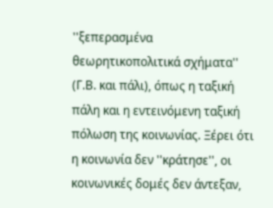''ξεπερασμένα θεωρητικοπολιτικά σχήματα'' (Γ.Β. και πάλι), όπως η ταξική πάλη και η εντεινόμενη ταξική πόλωση της κοινωνίας. Ξέρει ότι η κοινωνία δεν ''κράτησε'', οι κοινωνικές δομές δεν άντεξαν,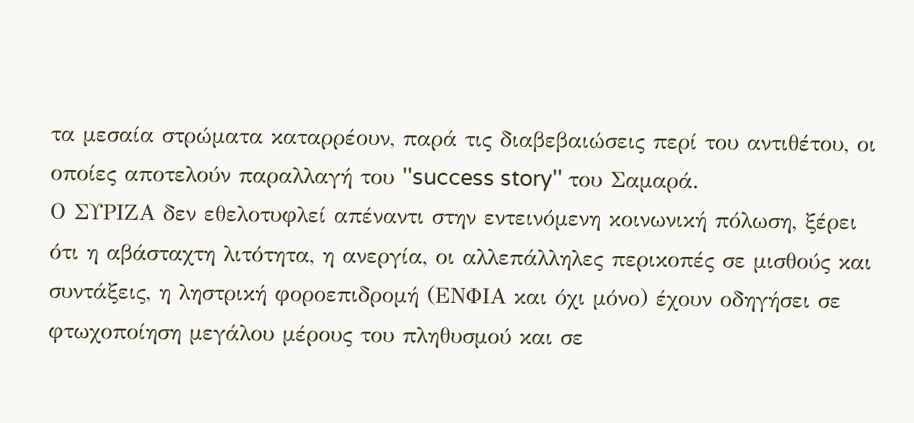τα μεσαία στρώματα καταρρέουν, παρά τις διαβεβαιώσεις περί του αντιθέτου, οι οποίες αποτελούν παραλλαγή του ''success story'' του Σαμαρά.
Ο ΣΥΡΙΖΑ δεν εθελοτυφλεί απέναντι στην εντεινόμενη κοινωνική πόλωση, ξέρει ότι η αβάσταχτη λιτότητα, η ανεργία, οι αλλεπάλληλες περικοπές σε μισθούς και συντάξεις, η ληστρική φοροεπιδρομή (ΕΝΦΙΑ και όχι μόνο) έχουν οδηγήσει σε φτωχοποίηση μεγάλου μέρους του πληθυσμού και σε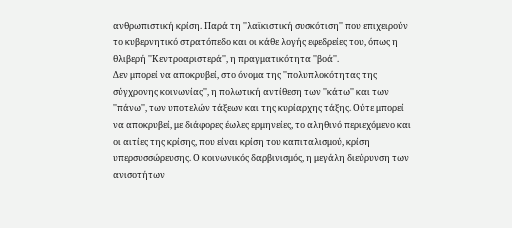ανθρωπιστική κρίση. Παρά τη ''λαϊκιστική συσκότιση'' που επιχειρούν το κυβερνητικό στρατόπεδο και οι κάθε λογής εφεδρείες του, όπως η θλιβερή ''Κεντροαριστερά'', η πραγματικότητα ''βοά''.
Δεν μπορεί να αποκρυβεί, στο όνομα της ''πολυπλοκότητας της σύγχρονης κοινωνίας'', η πολωτική αντίθεση των ''κάτω'' και των ''πάνω'', των υποτελών τάξεων και της κυρίαρχης τάξης. Ούτε μπορεί να αποκρυβεί, με διάφορες έωλες ερμηνείες, το αληθινό περιεχόμενο και οι αιτίες της κρίσης, που είναι κρίση του καπιταλισμού, κρίση υπερσυσσώρευσης. Ο κοινωνικός δαρβινισμός, η μεγάλη διεύρυνση των ανισοτήτων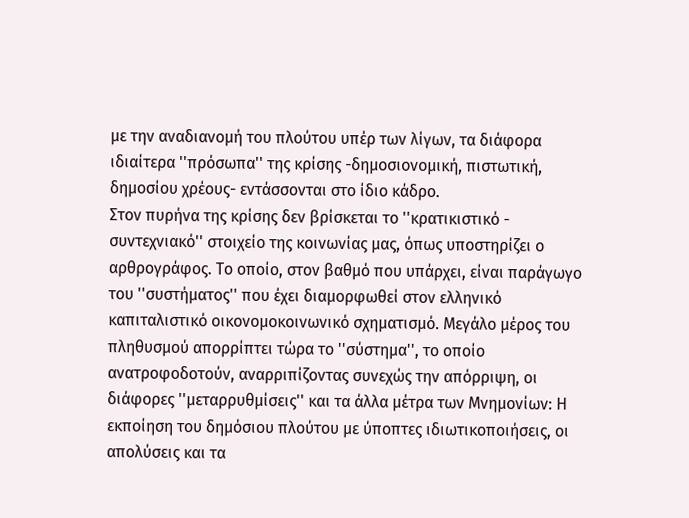με την αναδιανομή του πλούτου υπέρ των λίγων, τα διάφορα ιδιαίτερα ''πρόσωπα'' της κρίσης -δημοσιονομική, πιστωτική, δημοσίου χρέους- εντάσσονται στο ίδιο κάδρο.
Στον πυρήνα της κρίσης δεν βρίσκεται το ''κρατικιστικό - συντεχνιακό'' στοιχείο της κοινωνίας μας, όπως υποστηρίζει ο αρθρογράφος. Το οποίο, στον βαθμό που υπάρχει, είναι παράγωγο του ''συστήματος'' που έχει διαμορφωθεί στον ελληνικό καπιταλιστικό οικονομοκοινωνικό σχηματισμό. Μεγάλο μέρος του πληθυσμού απορρίπτει τώρα το ''σύστημα'', το οποίο ανατροφοδοτούν, αναρριπίζοντας συνεχώς την απόρριψη, οι διάφορες ''μεταρρυθμίσεις'' και τα άλλα μέτρα των Μνημονίων: Η εκποίηση του δημόσιου πλούτου με ύποπτες ιδιωτικοποιήσεις, οι απολύσεις και τα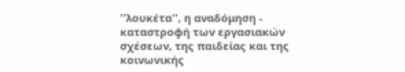''λουκέτα'', η αναδόμηση - καταστροφή των εργασιακών σχέσεων, της παιδείας και της κοινωνικής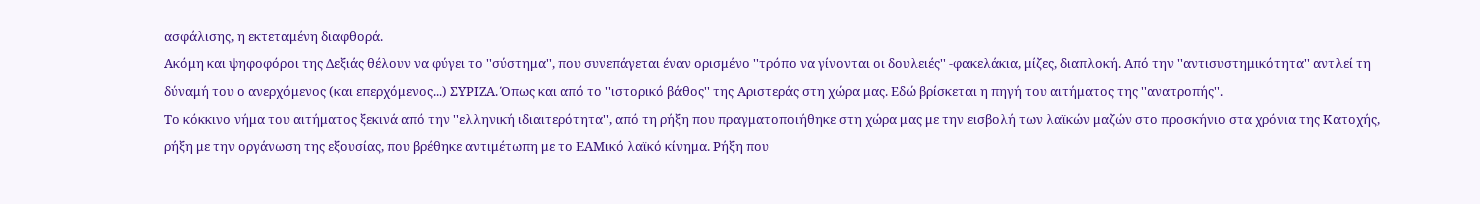ασφάλισης, η εκτεταμένη διαφθορά.
Ακόμη και ψηφοφόροι της Δεξιάς θέλουν να φύγει το ''σύστημα'', που συνεπάγεται έναν ορισμένο ''τρόπο να γίνονται οι δουλειές'' -φακελάκια, μίζες, διαπλοκή. Από την ''αντισυστημικότητα'' αντλεί τη δύναμή του ο ανερχόμενος (και επερχόμενος...) ΣΥΡΙΖΑ. Όπως και από το ''ιστορικό βάθος'' της Αριστεράς στη χώρα μας. Εδώ βρίσκεται η πηγή του αιτήματος της ''ανατροπής''.
Το κόκκινο νήμα του αιτήματος ξεκινά από την ''ελληνική ιδιαιτερότητα'', από τη ρήξη που πραγματοποιήθηκε στη χώρα μας με την εισβολή των λαϊκών μαζών στο προσκήνιο στα χρόνια της Κατοχής, ρήξη με την οργάνωση της εξουσίας, που βρέθηκε αντιμέτωπη με το ΕΑΜικό λαϊκό κίνημα. Ρήξη που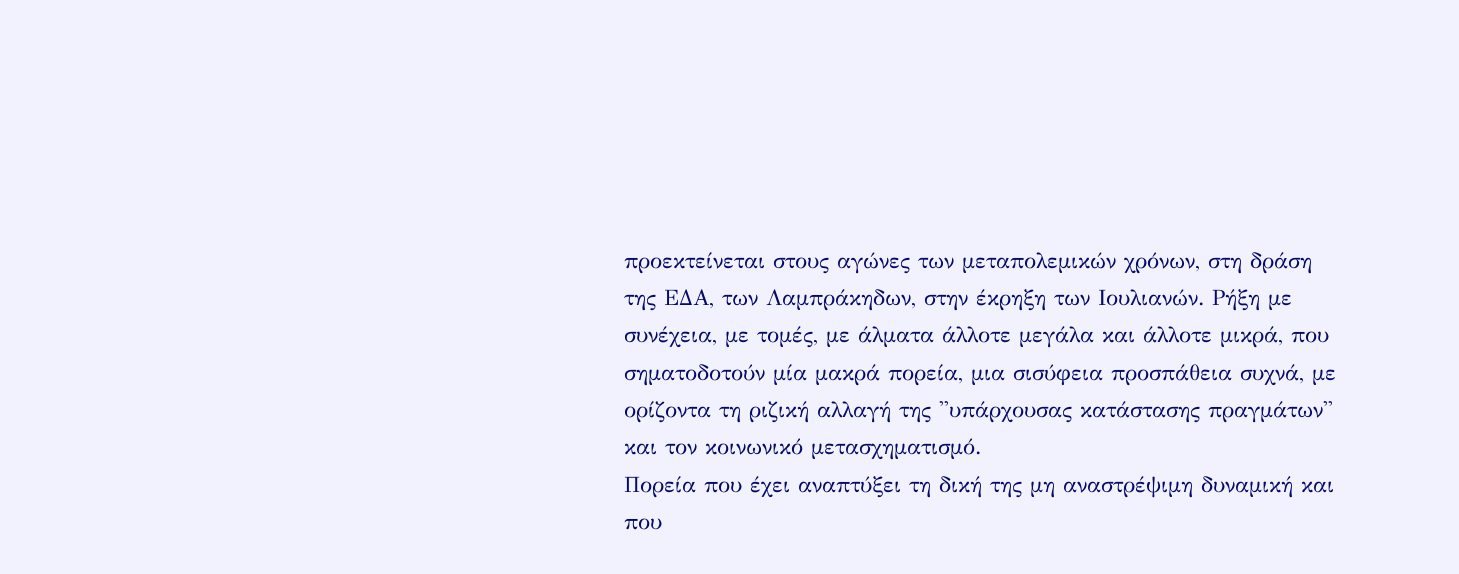προεκτείνεται στους αγώνες των μεταπολεμικών χρόνων, στη δράση της ΕΔΑ, των Λαμπράκηδων, στην έκρηξη των Ιουλιανών. Ρήξη με συνέχεια, με τομές, με άλματα άλλοτε μεγάλα και άλλοτε μικρά, που σηματοδοτούν μία μακρά πορεία, μια σισύφεια προσπάθεια συχνά, με ορίζοντα τη ριζική αλλαγή της ''υπάρχουσας κατάστασης πραγμάτων'' και τον κοινωνικό μετασχηματισμό.
Πορεία που έχει αναπτύξει τη δική της μη αναστρέψιμη δυναμική και που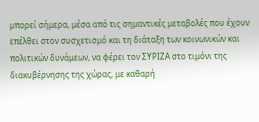μπορεί σήμερα, μέσα από τις σημαντικές μεταβολές που έχουν επέλθει στον συσχετισμό και τη διάταξη των κοινωνικών και πολιτικών δυνάμεων, να φέρει τον ΣΥΡΙΖΑ στο τιμόνι της διακυβέρνησης της χώρας, με καθαρή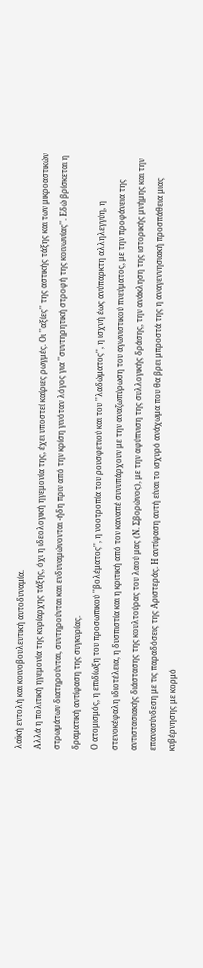λαϊκή εντολή και κοινοβουλευτική αυτοδυναμία.
Αλλά η πολιτική ηγεμονία της κυρίαρχης τάξης, όχι η ιδεολογική ηγεμονία της, έχει υποστεί καίριες ρωγμές. Οι ''αξίες'' της αστικής τάξης και των μικροαστικών στρωμάτων διατηρούνται, συντηρούνται και ενδυναμώνονται -ήδη πριν από την κρίση γινόταν λόγος για ''συντηρητική στροφή της κοινωνίας''. Εδώ βρίσκεται η δραματική αντίφαση της συγκυρίας.
Ο ατομισμός, η επιδίωξη του προσωπικού ''βολέματος'', η νοοτροπία του ρουσφετιού και του ''λαδώματος'', η ισχνή έως ανύπαρκτη αλληλεγγύη, η στενοκέφαλη ιδιοτέλεια, η δυσπιστία και η κριτική από τον καναπέ συνυπάρχουν με την αναζωπύρωση του αγωνιστικού πνεύματος, με την προφάνεια της αντιστασιακής διάστασης της κουλτούρας του λαού μας (Ν. Σβορώνος), με την αφύπνιση της συλλογικής δράσης, την ανάκληση της ιστορικής μνήμης και την επανασύνδεση με τις παραδόσεις της Αριστεράς. Η αντίφαση αυτή είναι το ισχυρό ανάχωμα που θα βρει μπροστά της η αναγεννησιακή προσπάθεια μιας κυβέρνησης με κορμό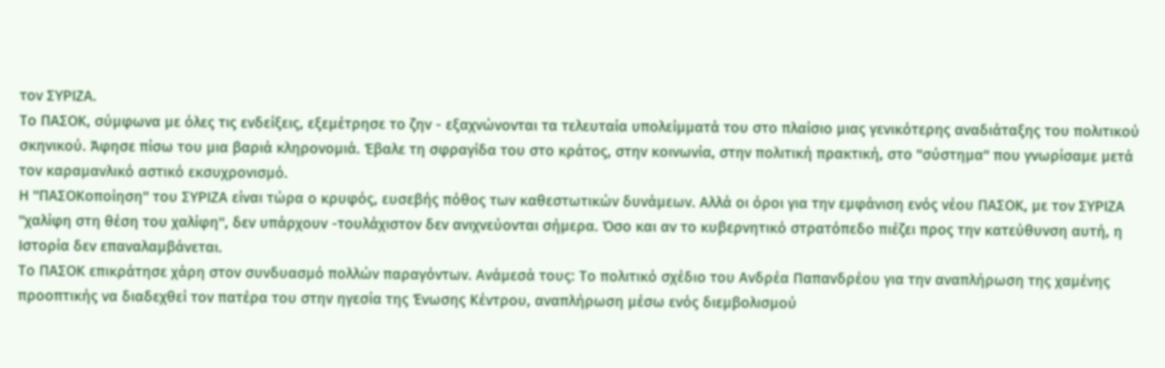τον ΣΥΡΙΖΑ.
Το ΠΑΣΟΚ, σύμφωνα με όλες τις ενδείξεις, εξεμέτρησε το ζην - εξαχνώνονται τα τελευταία υπολείμματά του στο πλαίσιο μιας γενικότερης αναδιάταξης του πολιτικού σκηνικού. Άφησε πίσω του μια βαριά κληρονομιά. Έβαλε τη σφραγίδα του στο κράτος, στην κοινωνία, στην πολιτική πρακτική, στο ''σύστημα'' που γνωρίσαμε μετά τον καραμανλικό αστικό εκσυχρονισμό.
Η ''ΠΑΣΟΚοποίηση'' του ΣΥΡΙΖΑ είναι τώρα ο κρυφός, ευσεβής πόθος των καθεστωτικών δυνάμεων. Αλλά οι όροι για την εμφάνιση ενός νέου ΠΑΣΟΚ, με τον ΣΥΡΙΖΑ ''χαλίφη στη θέση του χαλίφη'', δεν υπάρχουν -τουλάχιστον δεν ανιχνεύονται σήμερα. Όσο και αν το κυβερνητικό στρατόπεδο πιέζει προς την κατεύθυνση αυτή, η Ιστορία δεν επαναλαμβάνεται.
Το ΠΑΣΟΚ επικράτησε χάρη στον συνδυασμό πολλών παραγόντων. Ανάμεσά τους: Το πολιτικό σχέδιο του Ανδρέα Παπανδρέου για την αναπλήρωση της χαμένης προοπτικής να διαδεχθεί τον πατέρα του στην ηγεσία της Ένωσης Κέντρου, αναπλήρωση μέσω ενός διεμβολισμού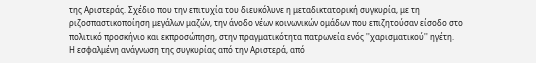της Αριστεράς. Σχέδιο που την επιτυχία του διευκόλυνε η μεταδικτατορική συγκυρία, με τη ριζοσπαστικοποίηση μεγάλων μαζών, την άνοδο νέων κοινωνικών ομάδων που επιζητούσαν είσοδο στο πολιτικό προσκήνιο και εκπροσώπηση, στην πραγματικότητα πατρωνεία ενός ''χαρισματικού'' ηγέτη.
Η εσφαλμένη ανάγνωση της συγκυρίας από την Αριστερά, από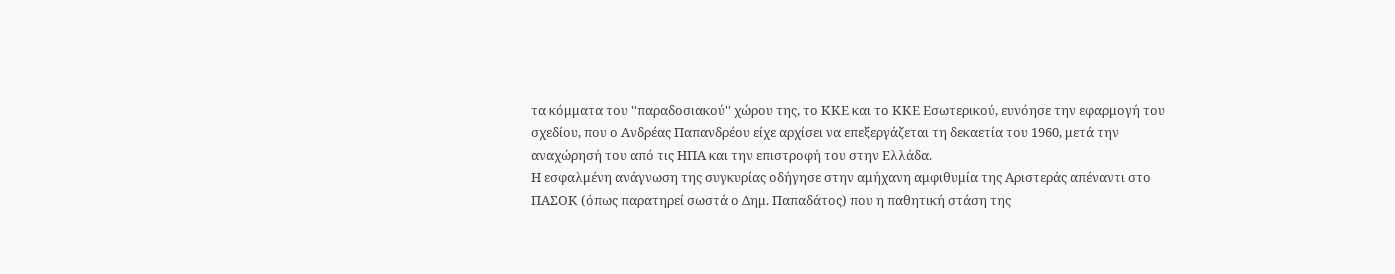τα κόμματα του ''παραδοσιακού'' χώρου της, το ΚΚΕ και το ΚΚΕ Εσωτερικού, ευνόησε την εφαρμογή του σχεδίου, που ο Ανδρέας Παπανδρέου είχε αρχίσει να επεξεργάζεται τη δεκαετία του 1960, μετά την αναχώρησή του από τις ΗΠΑ και την επιστροφή του στην Ελλάδα.
Η εσφαλμένη ανάγνωση της συγκυρίας οδήγησε στην αμήχανη αμφιθυμία της Αριστεράς απέναντι στο ΠΑΣΟΚ (όπως παρατηρεί σωστά ο Δημ. Παπαδάτος) που η παθητική στάση της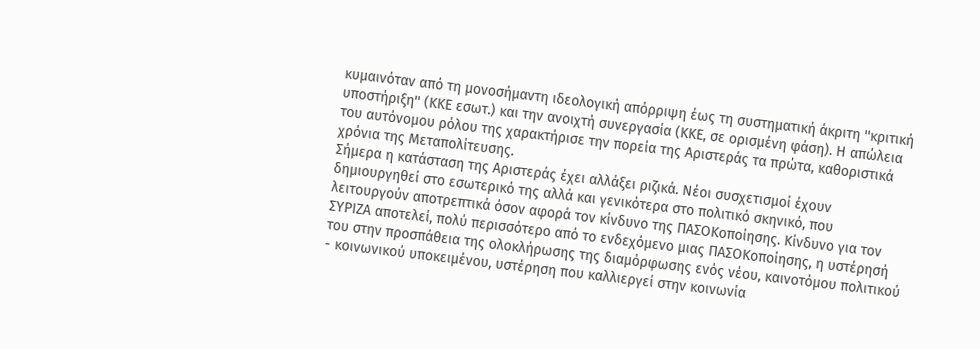κυμαινόταν από τη μονοσήμαντη ιδεολογική απόρριψη έως τη συστηματική άκριτη ''κριτική υποστήριξη'' (ΚΚΕ εσωτ.) και την ανοιχτή συνεργασία (ΚΚΕ, σε ορισμένη φάση). Η απώλεια του αυτόνομου ρόλου της χαρακτήρισε την πορεία της Αριστεράς τα πρώτα, καθοριστικά χρόνια της Μεταπολίτευσης.
Σήμερα η κατάσταση της Αριστεράς έχει αλλάξει ριζικά. Νέοι συσχετισμοί έχουν δημιουργηθεί στο εσωτερικό της αλλά και γενικότερα στο πολιτικό σκηνικό, που λειτουργούν αποτρεπτικά όσον αφορά τον κίνδυνο της ΠΑΣΟΚοποίησης. Κίνδυνο για τον ΣΥΡΙΖΑ αποτελεί, πολύ περισσότερο από το ενδεχόμενο μιας ΠΑΣΟΚοποίησης, η υστέρησή του στην προσπάθεια της ολοκλήρωσης της διαμόρφωσης ενός νέου, καινοτόμου πολιτικού - κοινωνικού υποκειμένου, υστέρηση που καλλιεργεί στην κοινωνία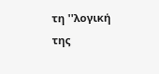τη ''λογική της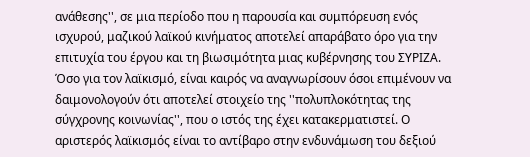ανάθεσης'', σε μια περίοδο που η παρουσία και συμπόρευση ενός ισχυρού, μαζικού λαϊκού κινήματος αποτελεί απαράβατο όρο για την επιτυχία του έργου και τη βιωσιμότητα μιας κυβέρνησης του ΣΥΡΙΖΑ.
Όσο για τον λαϊκισμό, είναι καιρός να αναγνωρίσουν όσοι επιμένουν να δαιμονολογούν ότι αποτελεί στοιχείο της ''πολυπλοκότητας της σύγχρονης κοινωνίας'', που ο ιστός της έχει κατακερματιστεί. Ο αριστερός λαϊκισμός είναι το αντίβαρο στην ενδυνάμωση του δεξιού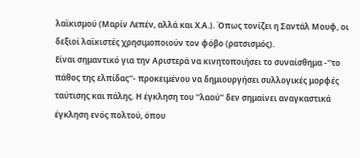λαϊκισμού (Μαρίν Λεπέν, αλλά και Χ.Α.). Όπως τονίζει η Σαντάλ Μουφ, οι δεξιοί λαϊκιστές χρησιμοποιούν τον φόβο (ρατσισμός).
Είναι σημαντικό για την Αριστερά να κινητοποιήσει το συναίσθημα -''το πάθος της ελπίδας''- προκειμένου να δημιουργήσει συλλογικές μορφές ταύτισης και πάλης. Η έγκληση του ''λαού'' δεν σημαίνει αναγκαστικά έγκληση ενός πολτού, όπου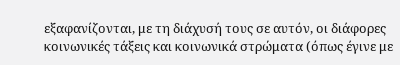εξαφανίζονται, με τη διάχυσή τους σε αυτόν, οι διάφορες κοινωνικές τάξεις και κοινωνικά στρώματα (όπως έγινε με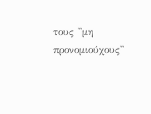τους ''μη προνομιούχους''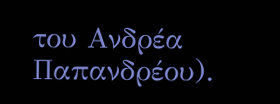του Ανδρέα Παπανδρέου).